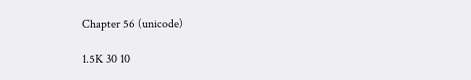Chapter 56 (unicode)

1.5K 30 10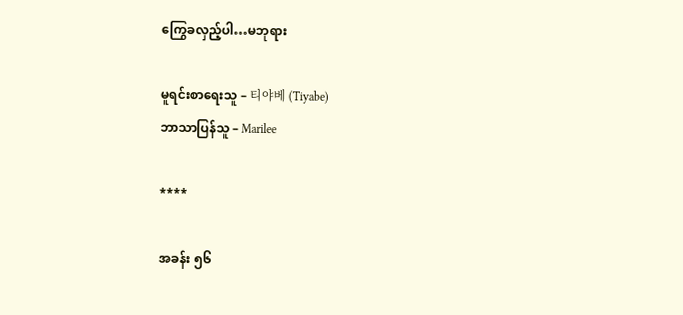ကြွေခလှည့်ပါ…မဘုရား

မူရင်းစာရေးသူ – 티야베 (Tiyabe)
ဘာသာပြန်သူ – Marilee

****

အခန်း ၅၆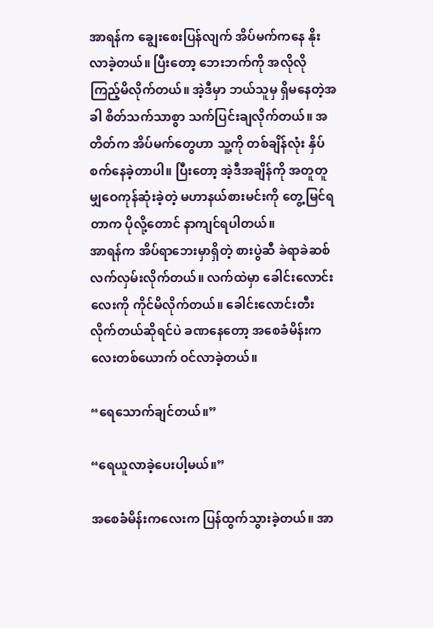အာရန်က ချွေးစေးပြန်လျက် အိပ်မက်ကနေ နိုးလာခဲ့တယ်။ ပြီးတော့ ဘေးဘက်ကို အလိုလို ကြည့်မိလိုက်တယ်။ အဲ့ဒီမှာ ဘယ်သူမှ ရှိမနေတဲ့အခါ စိတ်သက်သာစွာ သက်ပြင်းချလိုက်တယ်။ အတိတ်က အိပ်မက်တွေဟာ သူ့ကို တစ်ချိန်လုံး နှိပ်စက်နေခဲ့တာပါ။ ပြီးတော့ အဲ့ဒီအချိန်ကို အတူတူမျှဝေကုန်ဆုံးခဲ့တဲ့ မဟာနယ်စားမင်းကို တွေ့မြင်ရတာက ပိုလို့တောင် နာကျင်ရပါတယ်။
အာရန်က အိပ်ရာဘေးမှာရှိတဲ့ စားပွဲဆီ ခဲရာခဲဆစ် လက်လှမ်းလိုက်တယ်။ လက်ထဲမှာ ခေါင်းလောင်းလေးကို ကိုင်မိလိုက်တယ်။ ခေါင်းလောင်းတီးလိုက်တယ်ဆိုရင်ပဲ ခဏနေတော့ အစေခံမိန်းကလေးတစ်ယောက် ဝင်လာခဲ့တယ်။

“ရေသောက်ချင်တယ်။”

“ရေယူလာခဲ့ပေးပါ့မယ်။”

အစေခံမိန်းကလေးက ပြန်ထွက်သွားခဲ့တယ်။ အာ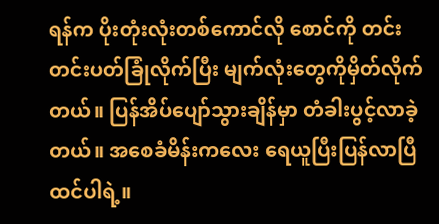ရန်က ပိုးတုံးလုံးတစ်ကောင်လို စောင်ကို တင်းတင်းပတ်ခြုံလိုက်ပြီး မျက်လုံးတွေကိုမှိတ်လိုက်တယ်။ ပြန်အိပ်ပျော်သွားချိန်မှာ တံခါးပွင့်လာခဲ့တယ်။ အစေခံမိန်းကလေး ရေယူပြီးပြန်လာပြီထင်ပါရဲ့။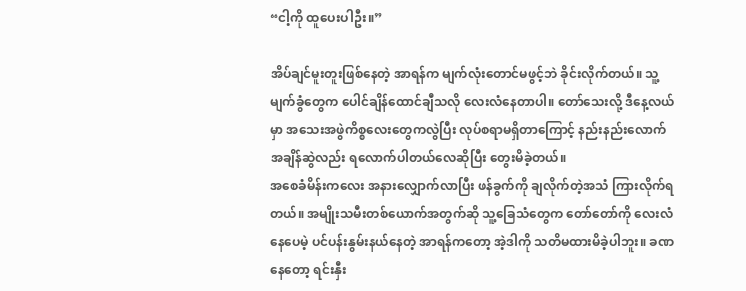“ငါ့ကို ထူပေးပါဦး။”

အိပ်ချင်မူးတူးဖြစ်နေတဲ့ အာရန်က မျက်လုံးတောင်မဖွင့်ဘဲ ခိုင်းလိုက်တယ်။ သူ့မျက်ခွံတွေက ပေါင်ချိန်ထောင်ချီသလို လေးလံနေတာပါ။ တော်သေးလို့ ဒီနေ့လယ်မှာ အသေးအဖွဲကိစ္စလေးတွေကလွဲပြီး လုပ်စရာမရှိတာကြောင့် နည်းနည်းလောက် အချိန်ဆွဲလည်း ရလောက်ပါတယ်လေဆိုပြီး တွေးမိခဲ့တယ်။
အစေခံမိန်းကလေး အနားလျှောက်လာပြီး ဖန်ခွက်ကို ချလိုက်တဲ့အသံ ကြားလိုက်ရတယ်။ အမျိုးသမီးတစ်ယောက်အတွက်ဆို သူ့ခြေသံတွေက တော်တော်ကို လေးလံနေပေမဲ့ ပင်ပန်းနွမ်းနယ်နေတဲ့ အာရန်ကတော့ အဲ့ဒါကို သတိမထားမိခဲ့ပါဘူး။ ခဏနေတော့ ရင်းနှီး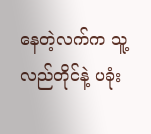နေတဲ့လက်က သူ့လည်တိုင်နဲ့ ပခုံး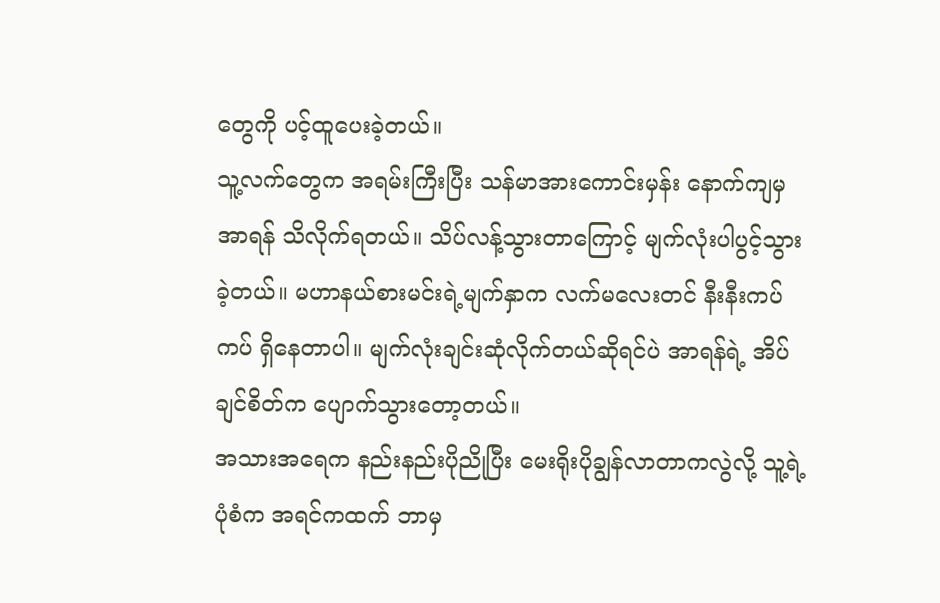တွေကို ပင့်ထူပေးခဲ့တယ်။
သူ့လက်တွေက အရမ်းကြီးပြီး သန်မာအားကောင်းမှန်း နောက်ကျမှ အာရန် သိလိုက်ရတယ်။ သိပ်လန့်သွားတာကြောင့် မျက်လုံးပါပွင့်သွားခဲ့တယ်။ မဟာနယ်စားမင်းရဲ့မျက်နှာက လက်မလေးတင် နီးနီးကပ်ကပ် ရှိနေတာပါ။ မျက်လုံးချင်းဆုံလိုက်တယ်ဆိုရင်ပဲ အာရန်ရဲ့ အိပ်ချင်စိတ်က ပျောက်သွားတော့တယ်။
အသားအရေက နည်းနည်းပိုညိုပြီး မေးရိုးပိုချွန်လာတာကလွဲလို့ သူ့ရဲ့ပုံစံက အရင်ကထက် ဘာမှ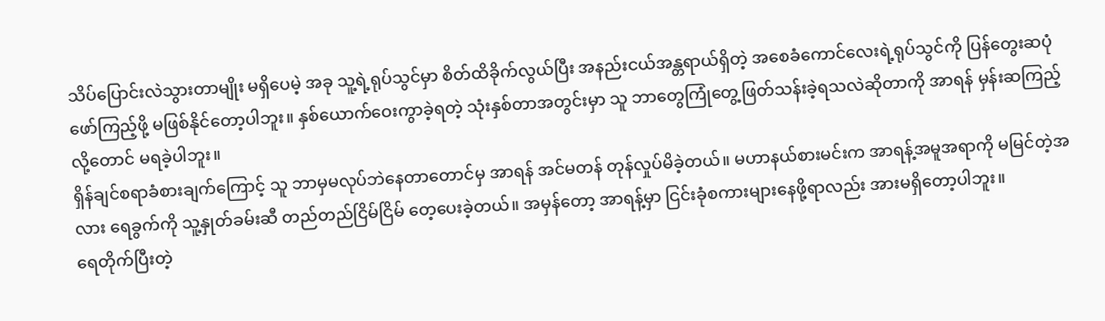သိပ်ပြောင်းလဲသွားတာမျိုး မရှိပေမဲ့ အခု သူ့ရဲ့ရုပ်သွင်မှာ စိတ်ထိခိုက်လွယ်ပြီး အနည်းငယ်အန္တရာယ်ရှိတဲ့ အစေခံကောင်လေးရဲ့ရုပ်သွင်ကို ပြန်တွေးဆပုံဖော်ကြည့်ဖို့ မဖြစ်နိုင်တော့ပါဘူး။ နှစ်ယောက်ဝေးကွာခဲ့ရတဲ့ သုံးနှစ်တာအတွင်းမှာ သူ ဘာတွေကြုံတွေ့ဖြတ်သန်းခဲ့ရသလဲဆိုတာကို အာရန် မှန်းဆကြည့်လို့တောင် မရခဲ့ပါဘူး။
ရှိန်ချင်စရာခံစားချက်ကြောင့် သူ ဘာမှမလုပ်ဘဲနေတာတောင်မှ အာရန် အင်မတန် တုန်လှုပ်မိခဲ့တယ်။ မဟာနယ်စားမင်းက အာရန့်အမူအရာကို မမြင်တဲ့အလား ရေခွက်ကို သူ့နှုတ်ခမ်းဆီ တည်တည်ငြိမ်ငြိမ် တေ့ပေးခဲ့တယ်။ အမှန်တော့ အာရန့်မှာ ငြင်းခုံစကားများနေဖို့ရာလည်း အားမရှိတော့ပါဘူး။
ရေတိုက်ပြီးတဲ့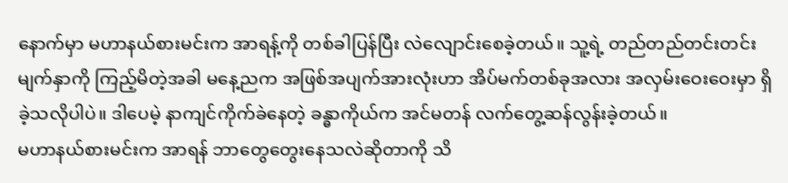နောက်မှာ မဟာနယ်စားမင်းက အာရန့်ကို တစ်ခါပြန်ပြီး လဲလျောင်းစေခဲ့တယ်။ သူ့ရဲ့ တည်တည်တင်းတင်းမျက်နှာကို ကြည့်မိတဲ့အခါ မနေ့ညက အဖြစ်အပျက်အားလုံးဟာ အိပ်မက်တစ်ခုအလား အလှမ်းဝေးဝေးမှာ ရှိခဲ့သလိုပါပဲ။ ဒါပေမဲ့ နာကျင်ကိုက်ခဲနေတဲ့ ခန္ဓာကိုယ်က အင်မတန် လက်တွေ့ဆန်လွန်းခဲ့တယ်။
မဟာနယ်စားမင်းက အာရန် ဘာတွေတွေးနေသလဲဆိုတာကို သိ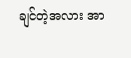ချင်တဲ့အလား အာ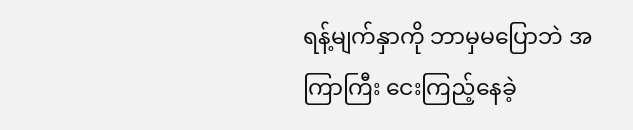ရန့်မျက်နှာကို ဘာမှမပြောဘဲ အကြာကြီး ငေးကြည့်နေခဲ့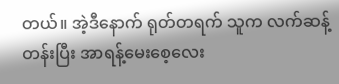တယ်။ အဲ့ဒီနောက် ရုတ်တရက် သူက လက်ဆန့်တန်းပြီး အာရန့်မေးစေ့လေး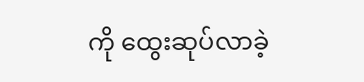ကို ထွေးဆုပ်လာခဲ့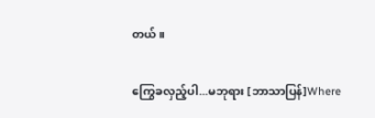တယ်။

ကြွေခလှည့်ပါ...မဘုရား [ဘာသာပြန်]Where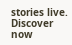stories live. Discover now